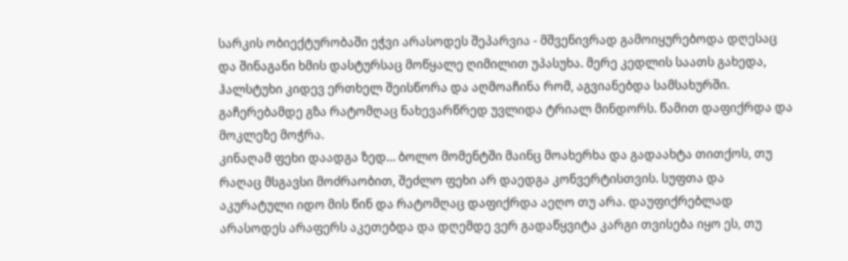სარკის ობიექტურობაში ეჭვი არასოდეს შეპარვია - მშვენივრად გამოიყურებოდა დღესაც და შინაგანი ხმის დასტურსაც მოწყალე ღიმილით უპასუხა. მერე კედლის საათს გახედა, ჰალსტუხი კიდევ ერთხელ შეისწორა და აღმოაჩინა რომ, აგვიანებდა სამსახურში. გაჩერებამდე გზა რატომღაც ნახევარწრედ უვლიდა ტრიალ მინდორს. წამით დაფიქრდა და მოკლეზე მოჭრა.
კინაღამ ფეხი დაადგა ზედ… ბოლო მომენტში მაინც მოახერხა და გადაახტა თითქოს, თუ რაღაც მსგავსი მოძრაობით, შეძლო ფეხი არ დაედგა კონვერტისთვის. სუფთა და აკურატული იდო მის წინ და რატომღაც დაფიქრდა აეღო თუ არა. დაუფიქრებლად არასოდეს არაფერს აკეთებდა და დღემდე ვერ გადაწყვიტა კარგი თვისება იყო ეს, თუ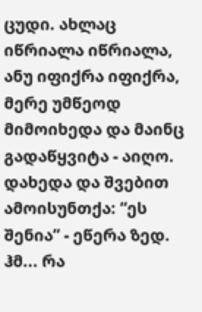ცუდი. ახლაც იწრიალა იწრიალა, ანუ იფიქრა იფიქრა, მერე უმწეოდ მიმოიხედა და მაინც გადაწყვიტა - აიღო. დახედა და შვებით ამოისუნთქა: “ეს შენია” - ეწერა ზედ. ჰმ... რა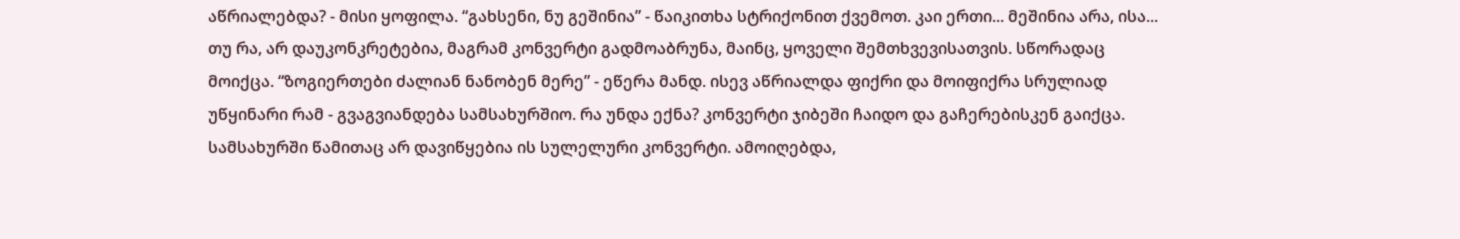აწრიალებდა? - მისი ყოფილა. “გახსენი, ნუ გეშინია” - წაიკითხა სტრიქონით ქვემოთ. კაი ერთი... მეშინია არა, ისა... თუ რა, არ დაუკონკრეტებია, მაგრამ კონვერტი გადმოაბრუნა, მაინც, ყოველი შემთხვევისათვის. სწორადაც მოიქცა. “ზოგიერთები ძალიან ნანობენ მერე” - ეწერა მანდ. ისევ აწრიალდა ფიქრი და მოიფიქრა სრულიად უწყინარი რამ - გვაგვიანდება სამსახურშიო. რა უნდა ექნა? კონვერტი ჯიბეში ჩაიდო და გაჩერებისკენ გაიქცა.
სამსახურში წამითაც არ დავიწყებია ის სულელური კონვერტი. ამოიღებდა,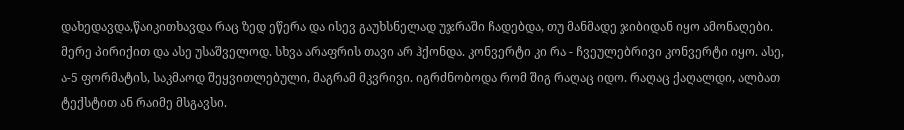დახედავდა,წაიკითხავდა რაც ზედ ეწერა და ისევ გაუხსნელად უჯრაში ჩადებდა, თუ მანმადე ჯიბიდან იყო ამონაღები. მერე პირიქით და ასე უსაშველოდ. სხვა არაფრის თავი არ ჰქონდა. კონვერტი კი რა - ჩვეულებრივი კონვერტი იყო. ასე, ა-5 ფორმატის, საკმაოდ შეყვითლებული, მაგრამ მკვრივი. იგრძნობოდა რომ შიგ რაღაც იდო. რაღაც ქაღალდი, ალბათ ტექსტით ან რაიმე მსგავსი.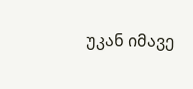უკან იმავე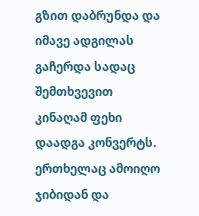გზით დაბრუნდა და იმავე ადგილას გაჩერდა სადაც შემთხვევით კინაღამ ფეხი დაადგა კონვერტს. ერთხელაც ამოიღო ჯიბიდან და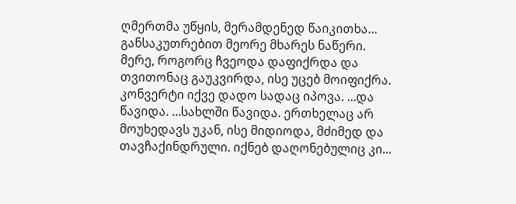ღმერთმა უწყის, მერამდენედ წაიკითხა… განსაკუთრებით მეორე მხარეს ნაწერი. მერე, როგორც ჩვეოდა დაფიქრდა და თვითონაც გაუკვირდა, ისე უცებ მოიფიქრა. კონვერტი იქვე დადო სადაც იპოვა. …და წავიდა. …სახლში წავიდა. ერთხელაც არ მოუხედავს უკან, ისე მიდიოდა, მძიმედ და თავჩაქინდრული. იქნებ დაღონებულიც კი...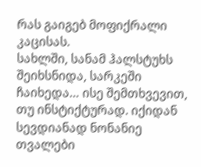რას გაიგებ მოფიქრალი კაცისას.
სახლში, სანამ ჰალსტუხს შეიხსნიდა, სარკეში ჩაიხედა… ისე შემთხვევით, თუ ინსტიქტურად. იქიდან სევდიანად ნონანიე თვალები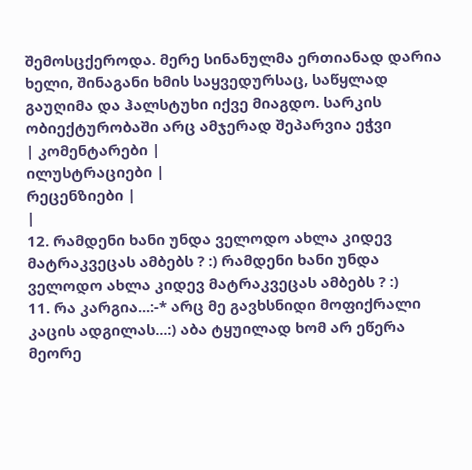შემოსცქეროდა. მერე სინანულმა ერთიანად დარია ხელი, შინაგანი ხმის საყვედურსაც, საწყლად გაუღიმა და ჰალსტუხი იქვე მიაგდო. სარკის ობიექტურობაში არც ამჯერად შეპარვია ეჭვი
| კომენტარები |
ილუსტრაციები |
რეცენზიები |
|
12. რამდენი ხანი უნდა ველოდო ახლა კიდევ მატრაკვეცას ამბებს ? :) რამდენი ხანი უნდა ველოდო ახლა კიდევ მატრაკვეცას ამბებს ? :)
11. რა კარგია...:-* არც მე გავხსნიდი მოფიქრალი კაცის ადგილას...:) აბა ტყუილად ხომ არ ეწერა მეორე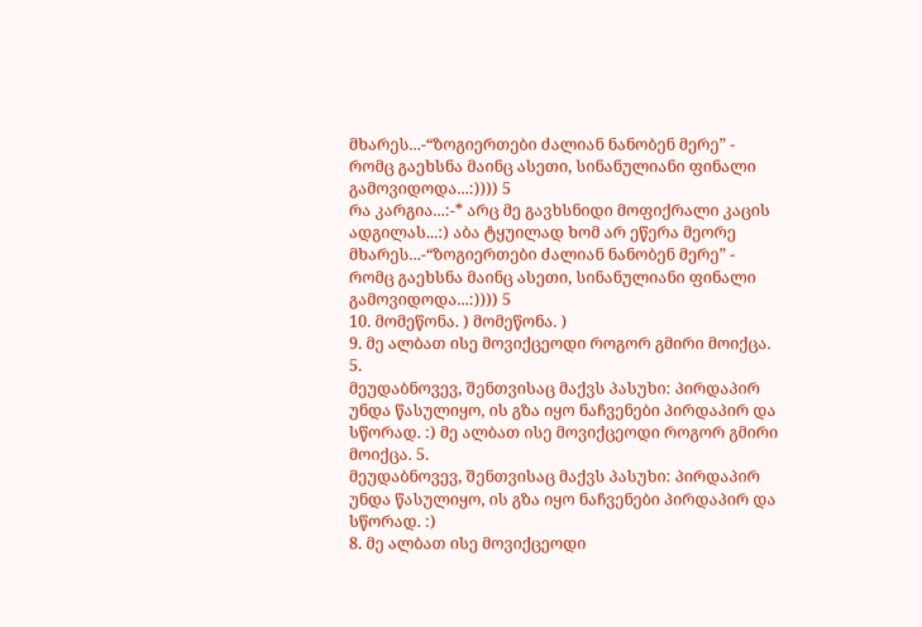მხარეს...-“ზოგიერთები ძალიან ნანობენ მერე” - რომც გაეხსნა მაინც ასეთი, სინანულიანი ფინალი გამოვიდოდა...:)))) 5
რა კარგია...:-* არც მე გავხსნიდი მოფიქრალი კაცის ადგილას...:) აბა ტყუილად ხომ არ ეწერა მეორე მხარეს...-“ზოგიერთები ძალიან ნანობენ მერე” - რომც გაეხსნა მაინც ასეთი, სინანულიანი ფინალი გამოვიდოდა...:)))) 5
10. მომეწონა. ) მომეწონა. )
9. მე ალბათ ისე მოვიქცეოდი როგორ გმირი მოიქცა. 5.
მეუდაბნოვევ, შენთვისაც მაქვს პასუხი: პირდაპირ უნდა წასულიყო, ის გზა იყო ნაჩვენები პირდაპირ და სწორად. :) მე ალბათ ისე მოვიქცეოდი როგორ გმირი მოიქცა. 5.
მეუდაბნოვევ, შენთვისაც მაქვს პასუხი: პირდაპირ უნდა წასულიყო, ის გზა იყო ნაჩვენები პირდაპირ და სწორად. :)
8. მე ალბათ ისე მოვიქცეოდი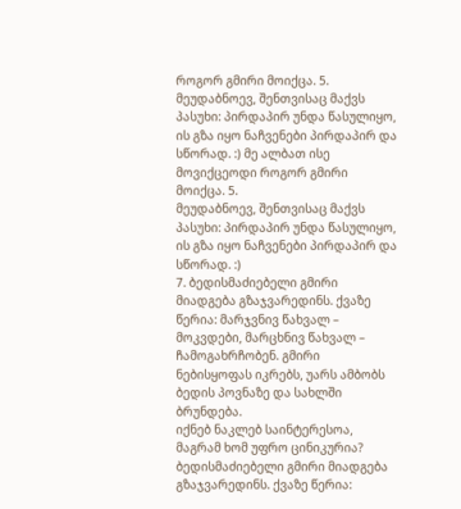როგორ გმირი მოიქცა. 5.
მეუდაბნოევ, შენთვისაც მაქვს პასუხი: პირდაპირ უნდა წასულიყო, ის გზა იყო ნაჩვენები პირდაპირ და სწორად. :) მე ალბათ ისე მოვიქცეოდი როგორ გმირი მოიქცა. 5.
მეუდაბნოევ, შენთვისაც მაქვს პასუხი: პირდაპირ უნდა წასულიყო, ის გზა იყო ნაჩვენები პირდაპირ და სწორად. :)
7. ბედისმაძიებელი გმირი მიადგება გზაჯვარედინს. ქვაზე წერია: მარჯვნივ წახვალ – მოკვდები, მარცხნივ წახვალ – ჩამოგახრჩობენ. გმირი ნებისყოფას იკრებს, უარს ამბობს ბედის პოვნაზე და სახლში ბრუნდება.
იქნებ ნაკლებ საინტერესოა, მაგრამ ხომ უფრო ცინიკურია? ბედისმაძიებელი გმირი მიადგება გზაჯვარედინს. ქვაზე წერია: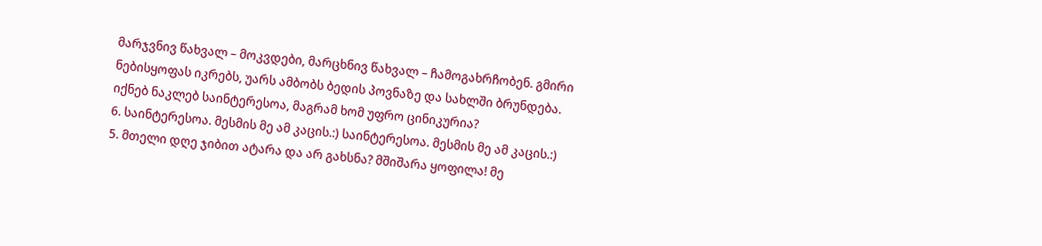მარჯვნივ წახვალ – მოკვდები, მარცხნივ წახვალ – ჩამოგახრჩობენ. გმირი ნებისყოფას იკრებს, უარს ამბობს ბედის პოვნაზე და სახლში ბრუნდება.
იქნებ ნაკლებ საინტერესოა, მაგრამ ხომ უფრო ცინიკურია?
6. საინტერესოა. მესმის მე ამ კაცის.:) საინტერესოა. მესმის მე ამ კაცის.:)
5. მთელი დღე ჯიბით ატარა და არ გახსნა? მშიშარა ყოფილა! მე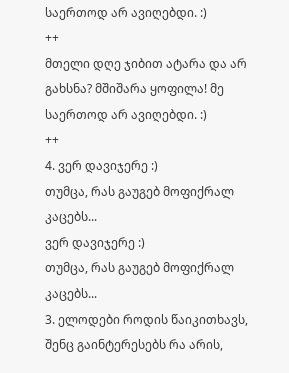საერთოდ არ ავიღებდი. :)
++
მთელი დღე ჯიბით ატარა და არ გახსნა? მშიშარა ყოფილა! მე საერთოდ არ ავიღებდი. :)
++
4. ვერ დავიჯერე :)
თუმცა, რას გაუგებ მოფიქრალ კაცებს...
ვერ დავიჯერე :)
თუმცა, რას გაუგებ მოფიქრალ კაცებს...
3. ელოდები როდის წაიკითხავს, შენც გაინტერესებს რა არის,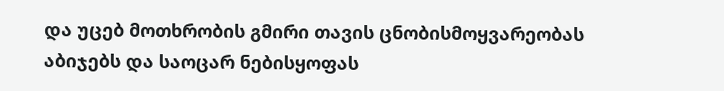და უცებ მოთხრობის გმირი თავის ცნობისმოყვარეობას აბიჯებს და საოცარ ნებისყოფას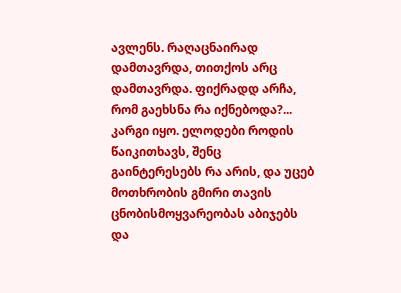ავლენს. რაღაცნაირად დამთავრდა, თითქოს არც დამთავრდა. ფიქრადდ არჩა, რომ გაეხსნა რა იქნებოდა?... კარგი იყო. ელოდები როდის წაიკითხავს, შენც გაინტერესებს რა არის, და უცებ მოთხრობის გმირი თავის ცნობისმოყვარეობას აბიჯებს და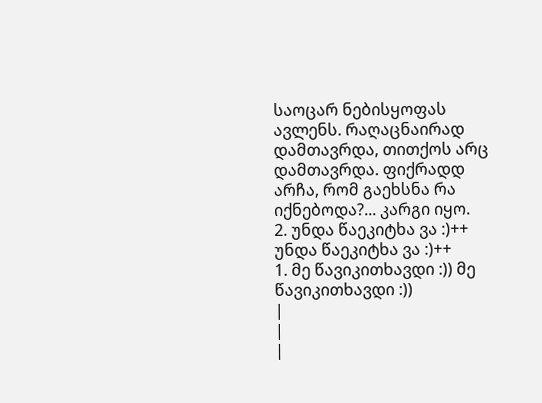საოცარ ნებისყოფას ავლენს. რაღაცნაირად დამთავრდა, თითქოს არც დამთავრდა. ფიქრადდ არჩა, რომ გაეხსნა რა იქნებოდა?... კარგი იყო.
2. უნდა წაეკიტხა ვა :)++ უნდა წაეკიტხა ვა :)++
1. მე წავიკითხავდი :)) მე წავიკითხავდი :))
|
|
|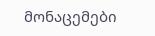მონაცემები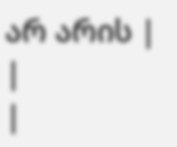არ არის |
|
|